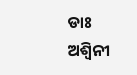ଡାଃ ଅଶ୍ୱିନୀ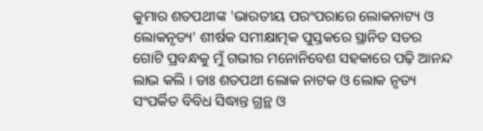କୁମାର ଶତପଥୀଙ୍କ 'ଭାରତୀୟ ପରଂପରାରେ ଲୋକନାଟ୍ୟ ଓ ଲୋକନୃତ୍ୟ' ଶୀର୍ଷକ ସମୀକ୍ଷାତ୍ମକ ପୁସ୍ତକରେ ସ୍ଥାନିତ ସତର ଗୋଟି ପ୍ରବନ୍ଧକୁ ମୁଁ ଗଭୀର ମନୋନିବେଶ ସହକାରେ ପଢ଼ି ଆନନ୍ଦ ଲାଭ କଲି । ଡାଃ ଶତପଥୀ ଲୋକ ନାଟକ ଓ ଲୋକ ନୃତ୍ୟ ସଂପର୍କିତ ବିବିଧ ସିଦ୍ଧାନ୍ତ ଗ୍ରନ୍ଥ ଓ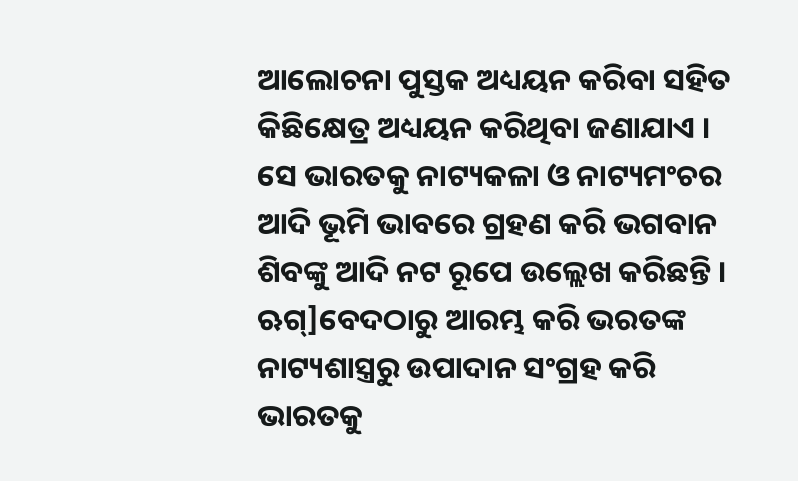ଆଲୋଚନା ପୁସ୍ତକ ଅଧ୍ୟୟନ କରିବା ସହିତ କିଛିକ୍ଷେତ୍ର ଅଧ୍ୟୟନ କରିଥିବା ଜଣାଯାଏ । ସେ ଭାରତକୁ ନାଟ୍ୟକଳା ଓ ନାଟ୍ୟମଂଚର ଆଦି ଭୂମି ଭାବରେ ଗ୍ରହଣ କରି ଭଗବାନ ଶିବଙ୍କୁ ଆଦି ନଟ ରୂପେ ଉଲ୍ଲେଖ କରିଛନ୍ତି । ଋଗ୍]ବେଦଠାରୁ ଆରମ୍ଭ କରି ଭରତଙ୍କ ନାଟ୍ୟଶାସ୍ତ୍ରରୁ ଉପାଦାନ ସଂଗ୍ରହ କରି ଭାରତକୁ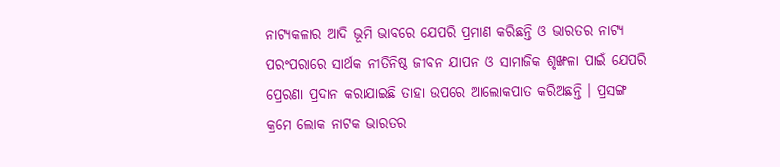ନାଟ୍ୟକଳାର ଆଦି ଭୂମି ଭାବରେ ଯେପରି ପ୍ରମାଣ କରିଛନ୍ତି ଓ ଭାରତର ନାଟ୍ୟ ପରଂପରାରେ ସାର୍ଥକ ନୀତିନିଷ୍ଠ ଜୀବନ ଯାପନ ଓ ସାମାଜିକ ଶୃଙ୍ଖଳା ପାଇଁ ଯେପରି ପ୍ରେରଣା ପ୍ରଦାନ କରାଯାଇଛି ତାହା ଉପରେ ଆଲୋକପାତ କରିଅଛନ୍ତି । ପ୍ରସଙ୍ଗ କ୍ରମେ ଲୋକ ନାଟକ ଭାରତର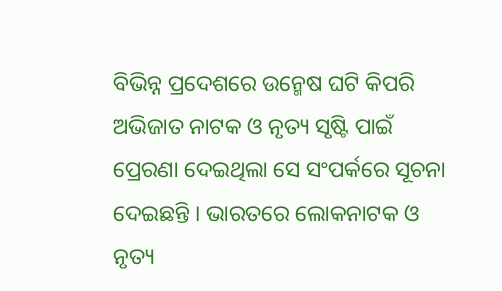ବିଭିନ୍ନ ପ୍ରଦେଶରେ ଉନ୍ମେଷ ଘଟି କିପରି ଅଭିଜାତ ନାଟକ ଓ ନୃତ୍ୟ ସୃଷ୍ଟି ପାଇଁ ପ୍ରେରଣା ଦେଇଥିଲା ସେ ସଂପର୍କରେ ସୂଚନା ଦେଇଛନ୍ତି । ଭାରତରେ ଲୋକନାଟକ ଓ ନୃତ୍ୟ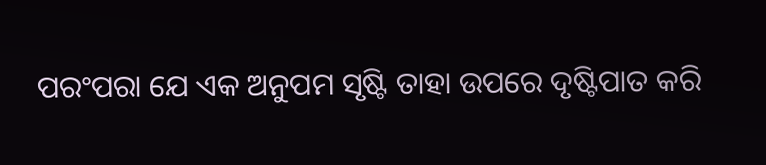ପରଂପରା ଯେ ଏକ ଅନୁପମ ସୃଷ୍ଟି ତାହା ଉପରେ ଦୃଷ୍ଟିପାତ କରି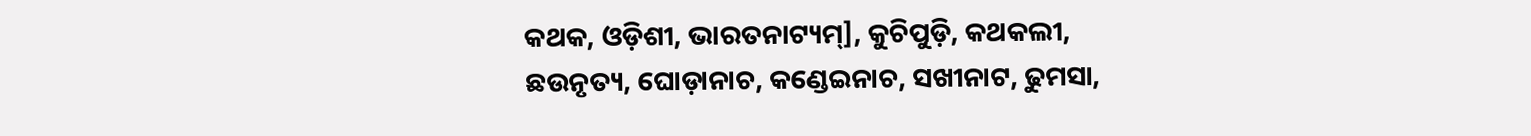କଥକ, ଓଡ଼ିଶୀ, ଭାରତନାଟ୍ୟମ୍], କୁଚିପୁଡ଼ି, କଥକଲୀ, ଛଉନୃତ୍ୟ, ଘୋଡ଼ାନାଚ, କଣ୍ଡେଇନାଚ, ସଖୀନାଟ, ଢୁମସା,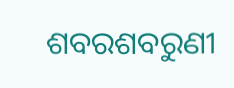ଶବରଶବରୁଣୀ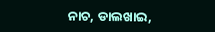ନାଚ, ଡାଲଖାଇ,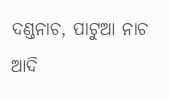ଦଣ୍ଡନାଚ, ପାଟୁଆ ନାଚ ଆଦି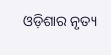ଓଡ଼ିଶାର ନୃତ୍ୟ